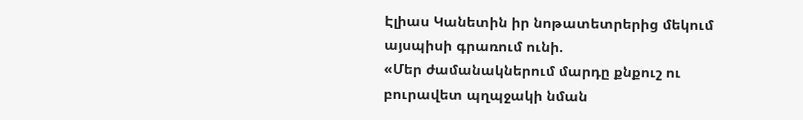Էլիաս Կանետին իր նոթատետրերից մեկում այսպիսի գրառում ունի.
«Մեր ժամանակներում մարդը քնքուշ ու բուրավետ պղպջակի նման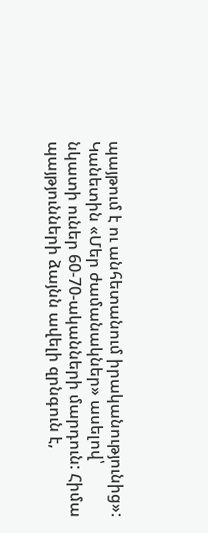պայթում է ու անհետանում իրականությունից»:
Կանետին «Մեր ժամանակներ» ասելով՝ նկատի ուներ 60-70-ականների մարդուն: Հիմա պայթյունների ձայնն ավելի զրնգուն է,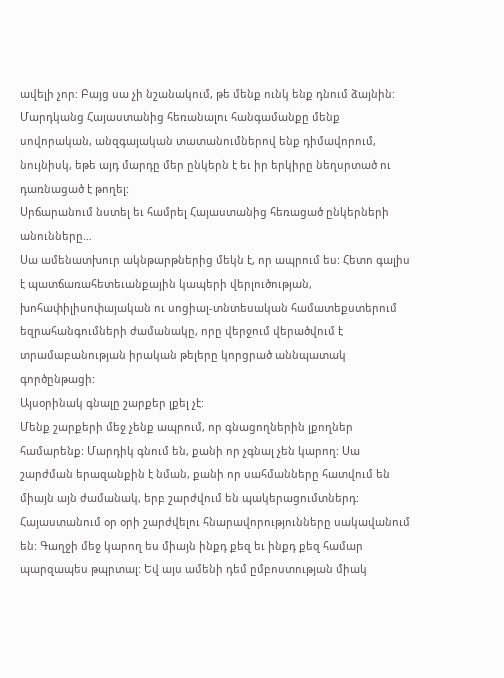ավելի չոր: Բայց սա չի նշանակում, թե մենք ունկ ենք դնում ձայնին: Մարդկանց Հայաստանից հեռանալու հանգամանքը մենք սովորական, անզգայական տատանումներով ենք դիմավորում, նույնիսկ, եթե այդ մարդը մեր ընկերն է եւ իր երկիրը նեղսրտած ու դառնացած է թողել:
Սրճարանում նստել եւ համրել Հայաստանից հեռացած ընկերների անունները…
Սա ամենատխուր ակնթարթներից մեկն է, որ ապրում ես: Հետո գալիս է պատճառահետեւանքային կապերի վերլուծության, խոհափիլիսոփայական ու սոցիալ-տնտեսական համատեքստերում եզրահանգումների ժամանակը, որը վերջում վերածվում է տրամաբանության իրական թելերը կորցրած աննպատակ գործընթացի:
Այսօրինակ գնալը շարքեր լքել չէ:
Մենք շարքերի մեջ չենք ապրում, որ գնացողներին լքողներ համարենք: Մարդիկ գնում են, քանի որ չգնալ չեն կարող: Սա շարժման երազանքին է նման, քանի որ սահմանները հատվում են միայն այն ժամանակ, երբ շարժվում են պակերացումտներդ:
Հայաստանում օր օրի շարժվելու հնարավորությունները սակավանում են: Գաղջի մեջ կարող ես միայն ինքդ քեզ եւ ինքդ քեզ համար պարզապես թպրտալ: Եվ այս ամենի դեմ ըմբոստության միակ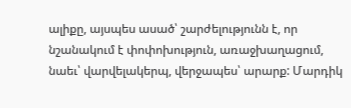ալիքը, այսպես ասած՝ շարժելությունն է, որ նշանակում է փոփոխություն, առաջխաղացում, նաեւ՝ վարվելակերպ, վերջապես՝ արարք: Մարդիկ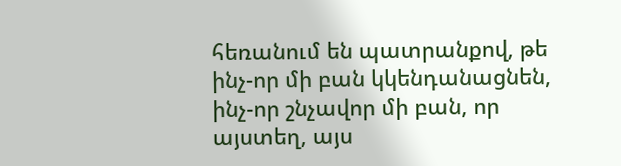հեռանում են պատրանքով, թե ինչ-որ մի բան կկենդանացնեն, ինչ-որ շնչավոր մի բան, որ այստեղ, այս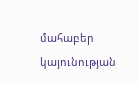մահաբեր կայունության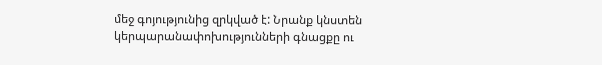մեջ գոյությունից զրկված է: Նրանք կնստեն կերպարանափոխությունների գնացքը ու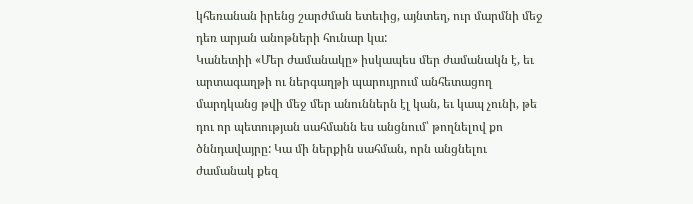կհեռանան իրենց շարժման ետեւից, այնտեղ, ուր մարմնի մեջ դեռ արյան անոթների հունար կա:
Կանետիի «Մեր ժամանակը» իսկապես մեր ժամանակն է, եւ արտագաղթի ու ներգաղթի պարույրում անհետացող մարդկանց թվի մեջ մեր անուններն էլ կան, եւ կապ չունի, թե դու որ պետության սահմանն ես անցնում՝ թողնելով քո ծննդավայրը: Կա մի ներքին սահման, որն անցնելու ժամանակ քեզ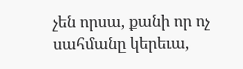չեն որսա, քանի որ ոչ սահմանը կերեւա,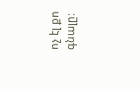ոչ էլ քո գնալը: